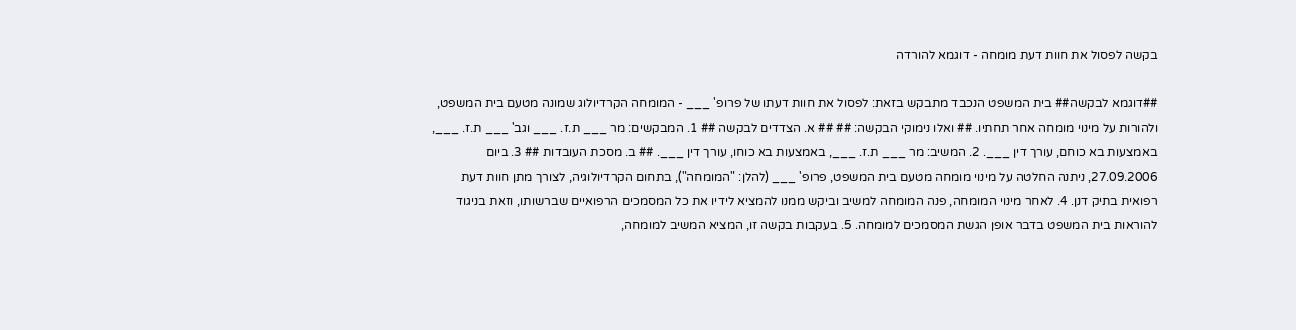בקשה לפסול את חוות דעת מומחה - דוגמא להורדה

##דוגמא לבקשה## בית המשפט הנכבד מתבקש בזאת: לפסול את חוות דעתו של פרופ' ___ - המומחה הקרדיולוג שמונה מטעם בית המשפט, ולהורות על מינוי מומחה אחר תחתיו. ## ואלו נימוקי הבקשה: ## ## א. הצדדים לבקשה ## 1. המבקשים: מר ___ ת.ז. ___ וגב' ___ ת.ז. ___, באמצעות בא כוחם, עורך דין ___. 2. המשיב: מר ___ ת.ז. ___, באמצעות בא כוחו, עורך דין ___. ## ב. מסכת העובדות ## 3. ביום 27.09.2006, ניתנה החלטה על מינוי מומחה מטעם בית המשפט, פרופ' ___ (להלן: "המומחה"), בתחום הקרדיולוגיה, לצורך מתן חוות דעת רפואית בתיק דנן. 4. לאחר מינוי המומחה, פנה המומחה למשיב וביקש ממנו להמציא לידיו את כל המסמכים הרפואיים שברשותו, וזאת בניגוד להוראות בית המשפט בדבר אופן הגשת המסמכים למומחה. 5. בעקבות בקשה זו, המציא המשיב למומחה,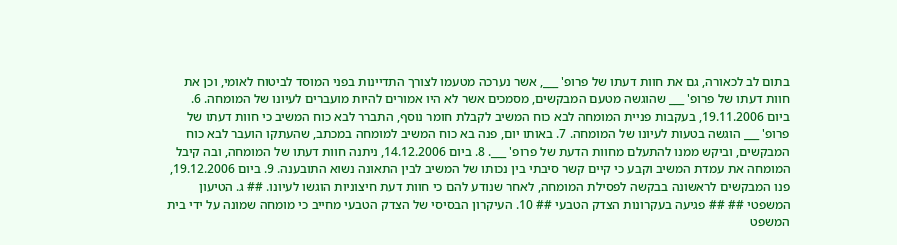בתום לב לכאורה, גם את חוות דעתו של פרופ' ___, אשר נערכה מטעמו לצורך התדיינות בפני המוסד לביטוח לאומי, וכן את חוות דעתו של פרופ' ___ שהוגשה מטעם המבקשים, מסמכים אשר לא היו אמורים להיות מועברים לעיונו של המומחה. 6. ביום 19.11.2006, בעקבות פניית המומחה לבא כוח המשיב לקבלת חומר נוסף, התברר לבא כוח המשיב כי חוות דעתו של פרופ' ___ הוגשה בטעות לעיונו של המומחה. 7. באותו יום, פנה בא כוח המשיב למומחה במכתב, שהעתקו הועבר לבא כוח המבקשים, וביקש ממנו להתעלם מחוות הדעת של פרופ' ___. 8. ביום 14.12.2006, ניתנה חוות דעתו של המומחה, ובה קיבל המומחה את עמדת המשיב וקבע כי קיים קשר סיבתי בין נכותו של המשיב לבין התאונה נשוא התובענה. 9. ביום 19.12.2006, פנו המבקשים לראשונה בבקשה לפסילת המומחה, לאחר שנודע להם כי חוות דעת חיצוניות הוגשו לעיונו. ## ג. הטיעון המשפטי ## ## פגיעה בעקרונות הצדק הטבעי ## 10. העיקרון הבסיסי של הצדק הטבעי מחייב כי מומחה שמונה על ידי בית המשפט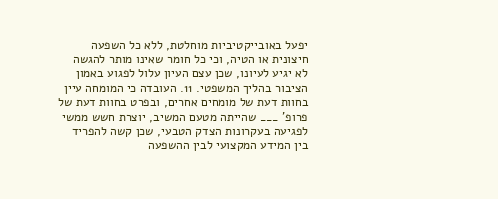יפעל באובייקטיביות מוחלטת, ללא כל השפעה חיצונית או הטיה, וכי כל חומר שאינו מותר להגשה לא יגיע לעיונו, שכן עצם העיון עלול לפגוע באמון הציבור בהליך המשפטי. 11. העובדה כי המומחה עיין בחוות דעת של מומחים אחרים, ובפרט בחוות דעת של פרופ' ___ שהייתה מטעם המשיב, יוצרת חשש ממשי לפגיעה בעקרונות הצדק הטבעי, שכן קשה להפריד בין המידע המקצועי לבין ההשפעה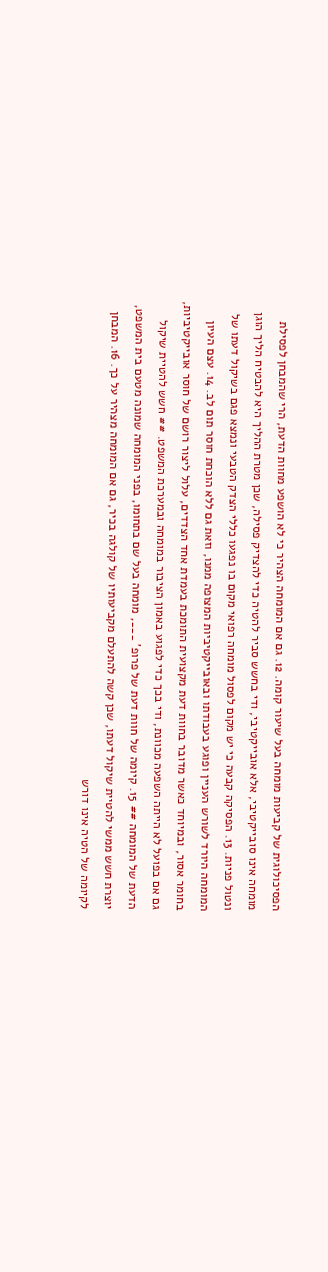הפסיכולוגית של קביעות מומחה בעל שיעור קומה. 12. גם אם המומחה הצהיר כי לא הושפע מחוות הדעת, הרי שהמבחן לפסילת מומחה אינו סובייקטיבי, אלא אובייקטיבי, ודי בחשש סביר להטיה כדי להצדיק פסילה, שכן מטרת ההליך היא להבטיח הליך הוגן ונטול פניות. 13. הפסיקה קבעה כי יש מקום לפסול מומחה רפואי מקום בו נפגעו כללי הצדק הטבעי ונמצא פגם בשיקול דעתו של המומחה היורד לשורש העניין ופוגע בעבודתו ובאובייקטיביות המצופה ממנו, וזאת גם ללא הוכחת חוסר תום לב. 14. עצם העיון בחומר אסור, ובמיוחד כאשר מדובר בחוות דעת מקצועית התומכת בעמדת אחד הצדדים, עלול ליצור רושם של חוסר אובייקטיביות, גם אם בפועל לא הייתה השפעה מכוונת, ודי בכך כדי לפגוע באמון הציבור במומחה ובמערכת המשפט. ## חשש להטיית שיקול הדעת של המומחה ## 15. קיומה של חוות דעת של פרופ' ___, מומחה בעל שם בתחומו, בפני המומחה שמונה מטעם בית המשפט, יוצרת חשש ממשי להטיית שיקול דעתו, שכן קשה להתעלם מקביעותיו של קולגה בכיר, גם אם המומחה מצהיר על כך. 16. המבחן לקיומה של הטיה אינו דורש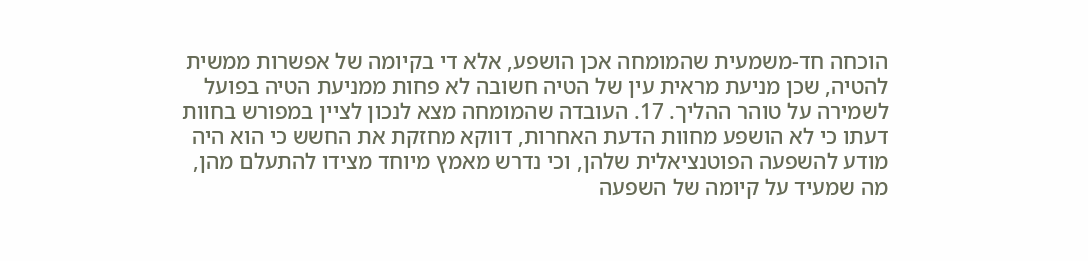הוכחה חד-משמעית שהמומחה אכן הושפע, אלא די בקיומה של אפשרות ממשית להטיה, שכן מניעת מראית עין של הטיה חשובה לא פחות ממניעת הטיה בפועל לשמירה על טוהר ההליך. 17. העובדה שהמומחה מצא לנכון לציין במפורש בחוות דעתו כי לא הושפע מחוות הדעת האחרות, דווקא מחזקת את החשש כי הוא היה מודע להשפעה הפוטנציאלית שלהן, וכי נדרש מאמץ מיוחד מצידו להתעלם מהן, מה שמעיד על קיומה של השפעה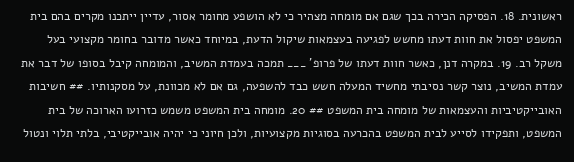ראשונית. 18. הפסיקה הכירה בכך שגם אם מומחה מצהיר כי לא הושפע מחומר אסור, עדיין ייתכנו מקרים בהם בית המשפט יפסול את חוות דעתו מחשש לפגיעה בעצמאות שיקול הדעת, במיוחד כאשר מדובר בחומר מקצועי בעל משקל רב. 19. במקרה דנן, כאשר חוות דעתו של פרופ' ___ תמכה בעמדת המשיב, והמומחה קיבל בסופו של דבר את עמדת המשיב, נוצר קשר נסיבתי מחשיד המעלה חשש כבד להשפעה, גם אם לא מכוונת, על מסקנותיו. ## חשיבות האובייקטיביות והעצמאות של מומחה בית המשפט ## 20. מומחה בית המשפט משמש כזרועו הארוכה של בית המשפט, ותפקידו לסייע לבית המשפט בהכרעה בסוגיות מקצועיות, ולכן חיוני כי יהיה אובייקטיבי, בלתי תלוי ונטול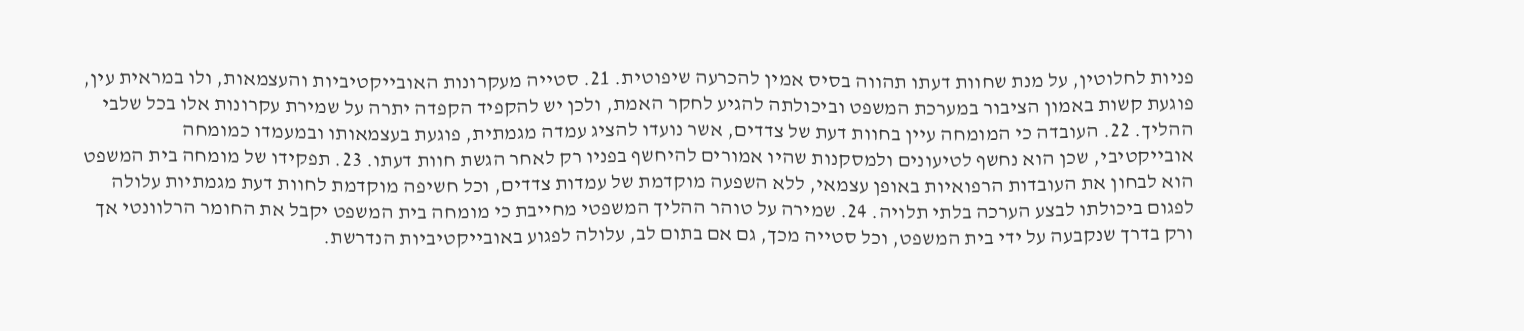פניות לחלוטין, על מנת שחוות דעתו תהווה בסיס אמין להכרעה שיפוטית. 21. סטייה מעקרונות האובייקטיביות והעצמאות, ולו במראית עין, פוגעת קשות באמון הציבור במערכת המשפט וביכולתה להגיע לחקר האמת, ולכן יש להקפיד הקפדה יתרה על שמירת עקרונות אלו בכל שלבי ההליך. 22. העובדה כי המומחה עיין בחוות דעת של צדדים, אשר נועדו להציג עמדה מגמתית, פוגעת בעצמאותו ובמעמדו כמומחה אובייקטיבי, שכן הוא נחשף לטיעונים ולמסקנות שהיו אמורים להיחשף בפניו רק לאחר הגשת חוות דעתו. 23. תפקידו של מומחה בית המשפט הוא לבחון את העובדות הרפואיות באופן עצמאי, ללא השפעה מוקדמת של עמדות צדדים, וכל חשיפה מוקדמת לחוות דעת מגמתיות עלולה לפגום ביכולתו לבצע הערכה בלתי תלויה. 24. שמירה על טוהר ההליך המשפטי מחייבת כי מומחה בית המשפט יקבל את החומר הרלוונטי אך ורק בדרך שנקבעה על ידי בית המשפט, וכל סטייה מכך, גם אם בתום לב, עלולה לפגוע באובייקטיביות הנדרשת.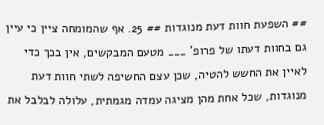## השפעת חוות דעת מנוגדות ## 25. אף שהמומחה ציין כי עיין גם בחוות דעתו של פרופ' ___ מטעם המבקשים, אין בכך כדי לאיין את החשש להטיה, שכן עצם החשיפה לשתי חוות דעת מנוגדות, שכל אחת מהן מציגה עמדה מגמתית, עלולה לבלבל את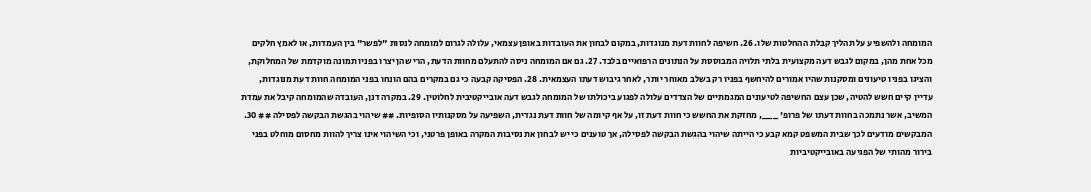המומחה ולהשפיע על תהליך קבלת ההחלטות שלו. 26. חשיפה לחוות דעת מנוגדות, במקום לבחון את העובדות באופן עצמאי, עלולה לגרום למומחה לנסות "לפשר" בין העמדות, או לאמץ חלקים מכל אחת מהן, במקום לגבש דעה מקצועית בלתי תלויה המבוססת על הנתונים הרפואיים בלבד. 27. גם אם המומחה ניסה להתעלם מחוות הדעת, הרי שהן יצרו בפניו תמונה מוקדמת של המחלוקת, והציגו בפניו טיעונים ומסקנות שהיו אמורים להיחשף בפניו רק בשלב מאוחר יותר, לאחר גיבוש דעתו העצמאית. 28. הפסיקה קבעה כי גם במקרים בהם הונחו בפני המומחה חוות דעת מנוגדות, עדיין קיים חשש להטיה, שכן עצם החשיפה לטיעונים המגמתיים של הצדדים עלולה לפגוע ביכולתו של המומחה לגבש דעה אובייקטיבית לחלוטין. 29. במקרה דנן, העובדה שהמומחה קיבל את עמדת המשיב, אשר נתמכה בחוות דעתו של פרופ' ___, מחזקת את החשש כי חוות דעת זו, על אף קיומה של חוות דעת נגדית, השפיעה על מסקנותיו הסופיות. ## שיהוי בהגשת הבקשה לפסילה ## 30. המבקשים מודעים לכך שבית המשפט קמא קבע כי הייתה שיהוי בהגשת הבקשה לפסילה, אך טוענים כי יש לבחון את נסיבות המקרה באופן פרטני, וכי השיהוי אינו צריך להוות מחסום מוחלט בפני בירור מהותי של הפגיעה באובייקטיביות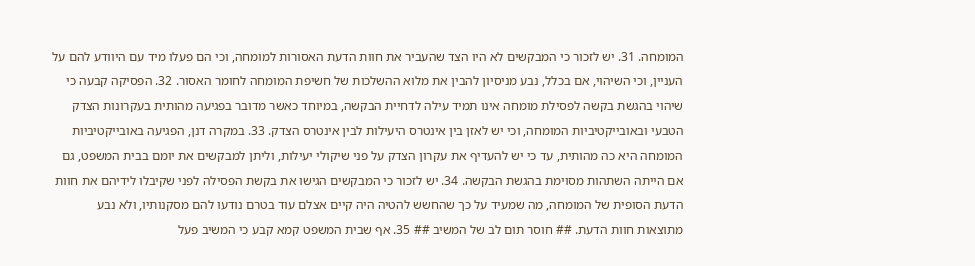המומחה. 31. יש לזכור כי המבקשים לא היו הצד שהעביר את חוות הדעת האסורות למומחה, וכי הם פעלו מיד עם היוודע להם על העניין, וכי השיהוי, אם בכלל, נבע מניסיון להבין את מלוא ההשלכות של חשיפת המומחה לחומר האסור. 32. הפסיקה קבעה כי שיהוי בהגשת בקשה לפסילת מומחה אינו תמיד עילה לדחיית הבקשה, במיוחד כאשר מדובר בפגיעה מהותית בעקרונות הצדק הטבעי ובאובייקטיביות המומחה, וכי יש לאזן בין אינטרס היעילות לבין אינטרס הצדק. 33. במקרה דנן, הפגיעה באובייקטיביות המומחה היא כה מהותית, עד כי יש להעדיף את עקרון הצדק על פני שיקולי יעילות, וליתן למבקשים את יומם בבית המשפט, גם אם הייתה השתהות מסוימת בהגשת הבקשה. 34. יש לזכור כי המבקשים הגישו את בקשת הפסילה לפני שקיבלו לידיהם את חוות הדעת הסופית של המומחה, מה שמעיד על כך שהחשש להטיה היה קיים אצלם עוד בטרם נודעו להם מסקנותיו, ולא נבע מתוצאות חוות הדעת. ## חוסר תום לב של המשיב ## 35. אף שבית המשפט קמא קבע כי המשיב פעל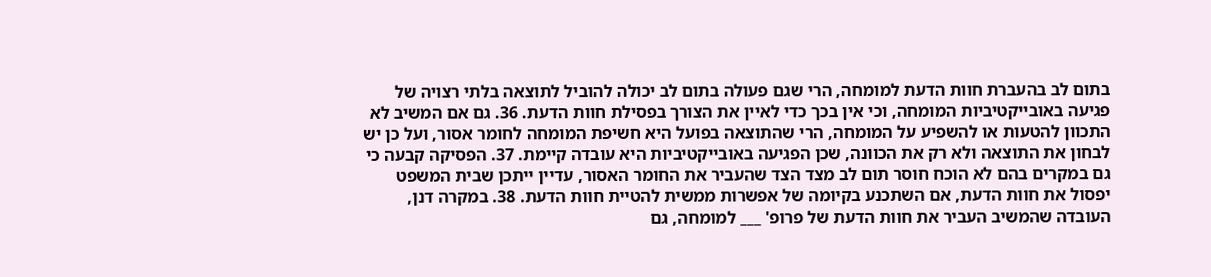בתום לב בהעברת חוות הדעת למומחה, הרי שגם פעולה בתום לב יכולה להוביל לתוצאה בלתי רצויה של פגיעה באובייקטיביות המומחה, וכי אין בכך כדי לאיין את הצורך בפסילת חוות הדעת. 36. גם אם המשיב לא התכוון להטעות או להשפיע על המומחה, הרי שהתוצאה בפועל היא חשיפת המומחה לחומר אסור, ועל כן יש לבחון את התוצאה ולא רק את הכוונה, שכן הפגיעה באובייקטיביות היא עובדה קיימת. 37. הפסיקה קבעה כי גם במקרים בהם לא הוכח חוסר תום לב מצד הצד שהעביר את החומר האסור, עדיין ייתכן שבית המשפט יפסול את חוות הדעת, אם השתכנע בקיומה של אפשרות ממשית להטיית חוות הדעת. 38. במקרה דנן, העובדה שהמשיב העביר את חוות הדעת של פרופ' ___ למומחה, גם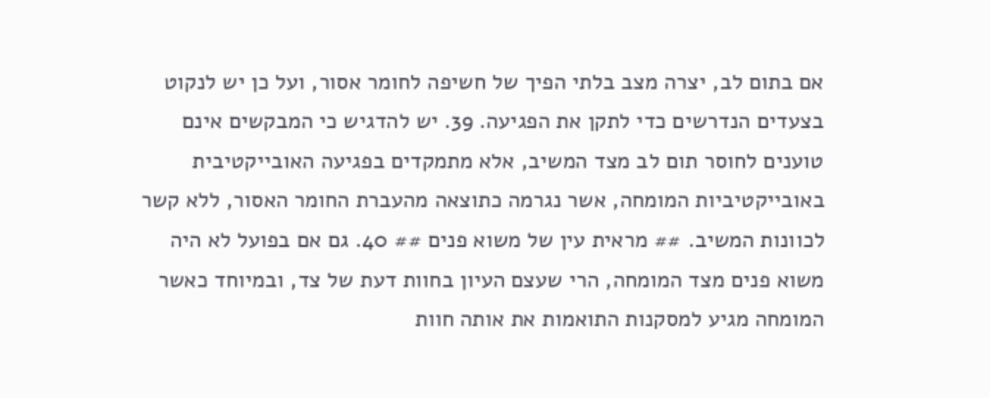אם בתום לב, יצרה מצב בלתי הפיך של חשיפה לחומר אסור, ועל כן יש לנקוט בצעדים הנדרשים כדי לתקן את הפגיעה. 39. יש להדגיש כי המבקשים אינם טוענים לחוסר תום לב מצד המשיב, אלא מתמקדים בפגיעה האובייקטיבית באובייקטיביות המומחה, אשר נגרמה כתוצאה מהעברת החומר האסור, ללא קשר לכוונות המשיב. ## מראית עין של משוא פנים ## 40. גם אם בפועל לא היה משוא פנים מצד המומחה, הרי שעצם העיון בחוות דעת של צד, ובמיוחד כאשר המומחה מגיע למסקנות התואמות את אותה חוות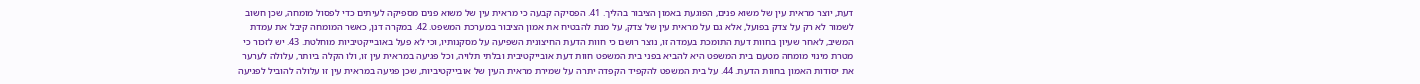דעת, יוצר מראית עין של משוא פנים, הפוגעת באמון הציבור בהליך. 41. הפסיקה קבעה כי מראית עין של משוא פנים מספיקה לעיתים כדי לפסול מומחה, שכן חשוב לשמור לא רק על צדק בפועל, אלא גם על מראית עין של צדק, על מנת להבטיח את אמון הציבור במערכת המשפט. 42. במקרה דנן, כאשר המומחה קיבל את עמדת המשיב, לאחר שעיון בחוות דעת התומכת בעמדה זו, נוצר רושם כי חוות הדעת החיצונית השפיעה על מסקנותיו, וכי לא פעל באובייקטיביות מוחלטת. 43. יש לזכור כי מטרת מינוי מומחה מטעם בית המשפט היא להביא בפני בית המשפט חוות דעת אובייקטיבית ובלתי תלויה, וכל פגיעה במראית עין זו, ולו הקלה ביותר, עלולה לערער את יסודות האמון בחוות הדעת. 44. על בית המשפט להקפיד הקפדה יתרה על שמירת מראית העין של אובייקטיביות, שכן פגיעה במראית עין זו עלולה להוביל לפגיעה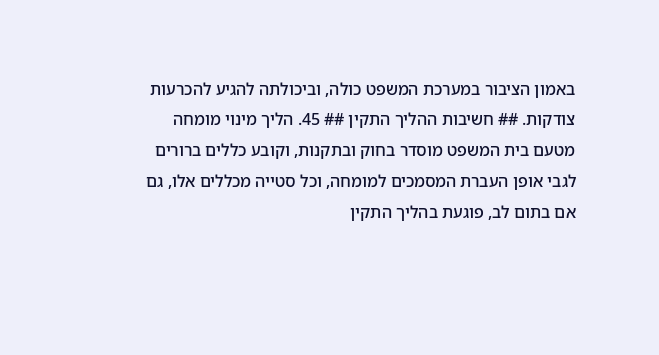באמון הציבור במערכת המשפט כולה, וביכולתה להגיע להכרעות צודקות. ## חשיבות ההליך התקין ## 45. הליך מינוי מומחה מטעם בית המשפט מוסדר בחוק ובתקנות, וקובע כללים ברורים לגבי אופן העברת המסמכים למומחה, וכל סטייה מכללים אלו, גם אם בתום לב, פוגעת בהליך התקין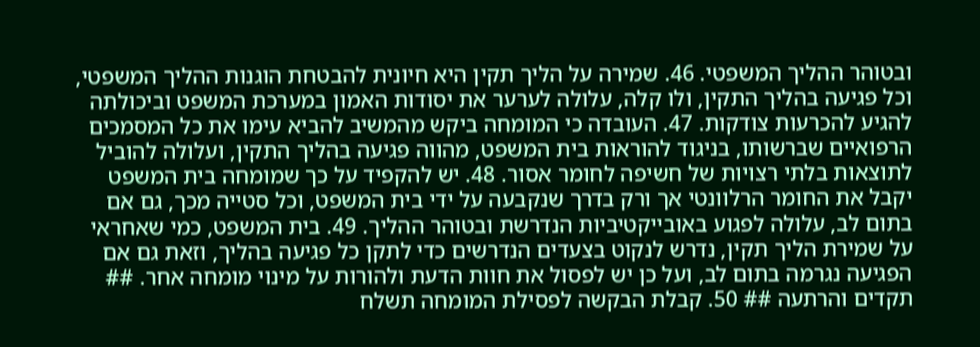ובטוהר ההליך המשפטי. 46. שמירה על הליך תקין היא חיונית להבטחת הוגנות ההליך המשפטי, וכל פגיעה בהליך התקין, ולו קלה, עלולה לערער את יסודות האמון במערכת המשפט וביכולתה להגיע להכרעות צודקות. 47. העובדה כי המומחה ביקש מהמשיב להביא עימו את כל המסמכים הרפואיים שברשותו, בניגוד להוראות בית המשפט, מהווה פגיעה בהליך התקין, ועלולה להוביל לתוצאות בלתי רצויות של חשיפה לחומר אסור. 48. יש להקפיד על כך שמומחה בית המשפט יקבל את החומר הרלוונטי אך ורק בדרך שנקבעה על ידי בית המשפט, וכל סטייה מכך, גם אם בתום לב, עלולה לפגוע באובייקטיביות הנדרשת ובטוהר ההליך. 49. בית המשפט, כמי שאחראי על שמירת הליך תקין, נדרש לנקוט בצעדים הנדרשים כדי לתקן כל פגיעה בהליך, וזאת גם אם הפגיעה נגרמה בתום לב, ועל כן יש לפסול את חוות הדעת ולהורות על מינוי מומחה אחר. ## תקדים והרתעה ## 50. קבלת הבקשה לפסילת המומחה תשלח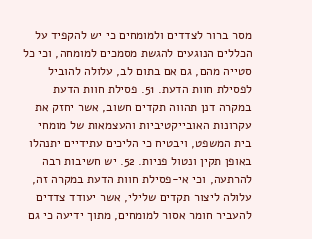מסר ברור לצדדים ולמומחים כי יש להקפיד על הכללים הנוגעים להגשת מסמכים למומחה, וכי כל סטייה מהם, גם אם בתום לב, עלולה להוביל לפסילת חוות הדעת. 51. פסילת חוות הדעת במקרה דנן תהווה תקדים חשוב, אשר יחזק את עקרונות האובייקטיביות והעצמאות של מומחי בית המשפט, ויבטיח כי הליכים עתידיים יתנהלו באופן תקין ונטול פניות. 52. יש חשיבות רבה להרתעה, וכי אי-פסילת חוות הדעת במקרה זה, עלולה ליצור תקדים שלילי, אשר יעודד צדדים להעביר חומר אסור למומחים, מתוך ידיעה כי גם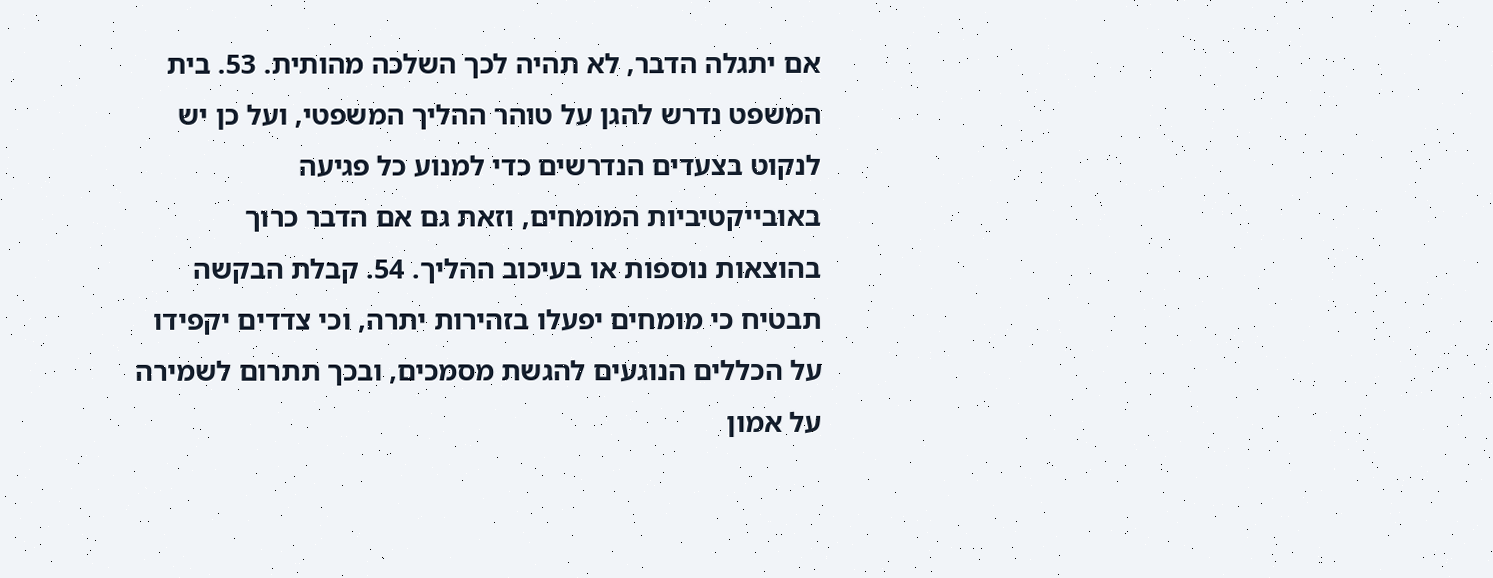אם יתגלה הדבר, לא תהיה לכך השלכה מהותית. 53. בית המשפט נדרש להגן על טוהר ההליך המשפטי, ועל כן יש לנקוט בצעדים הנדרשים כדי למנוע כל פגיעה באובייקטיביות המומחים, וזאת גם אם הדבר כרוך בהוצאות נוספות או בעיכוב ההליך. 54. קבלת הבקשה תבטיח כי מומחים יפעלו בזהירות יתרה, וכי צדדים יקפידו על הכללים הנוגעים להגשת מסמכים, ובכך תתרום לשמירה על אמון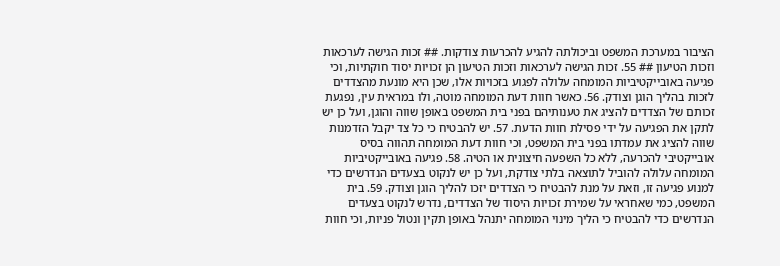הציבור במערכת המשפט וביכולתה להגיע להכרעות צודקות. ## זכות הגישה לערכאות וזכות הטיעון ## 55. זכות הגישה לערכאות וזכות הטיעון הן זכויות יסוד חוקתיות, וכי פגיעה באובייקטיביות המומחה עלולה לפגוע בזכויות אלו, שכן היא מונעת מהצדדים לזכות בהליך הוגן וצודק. 56. כאשר חוות דעת המומחה מוטה, ולו במראית עין, נפגעת זכותם של הצדדים להציג את טענותיהם בפני בית המשפט באופן שווה והוגן, ועל כן יש לתקן את הפגיעה על ידי פסילת חוות הדעת. 57. יש להבטיח כי כל צד יקבל הזדמנות שווה להציג את עמדתו בפני בית המשפט, וכי חוות דעת המומחה תהווה בסיס אובייקטיבי להכרעה, ללא כל השפעה חיצונית או הטיה. 58. פגיעה באובייקטיביות המומחה עלולה להוביל לתוצאה בלתי צודקת, ועל כן יש לנקוט בצעדים הנדרשים כדי למנוע פגיעה זו, וזאת על מנת להבטיח כי הצדדים יזכו להליך הוגן וצודק. 59. בית המשפט, כמי שאחראי על שמירת זכויות היסוד של הצדדים, נדרש לנקוט בצעדים הנדרשים כדי להבטיח כי הליך מינוי המומחה יתנהל באופן תקין ונטול פניות, וכי חוות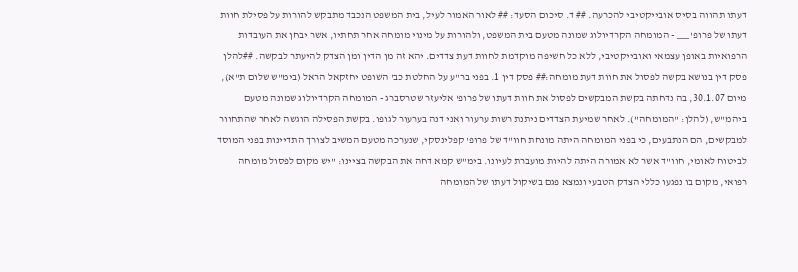דעתו תהווה בסיס אובייקטיבי להכרעה. ## ד. סיכום הסעד: ## לאור האמור לעיל, בית המשפט הנכבד מתבקש להורות על פסילת חוות דעתו של פרופ' ___ - המומחה הקרדיולוג שמונה מטעם בית המשפט, ולהורות על מינוי מומחה אחר תחתיו, אשר יבחן את העובדות הרפואיות באופן עצמאי ואובייקטיבי, ללא כל חשיפה מוקדמת לחוות דעת צדדים. יהא זה מן הדין ומן הצדק להיעתר לבקשה. ##להלן פסק דין בנושא בקשה לפסול את חוות דעת מומחה:## פסק דין 1. בפני בר"ע על החלטת כב' השופט יחזקאל הראל (בימ"ש שלום ת"א), מיום 30.1.07, בה נדחתה בקשת המבקשים לפסול את חוות דעתו של פרופ' אליעזר שטרסברג - המומחה הקרדיולוג שמונה מטעם ביהמ"ש, (להלן: "המומחה"). לאחר שמיעת הצדדים ניתנת רשות ערעור ואני דנה בערעור לגופו. בקשת הפסילה הוגשה לאחר שהתחוור למבקשים, הם הנתבעים, כי בפני המומחה היתה מונחת חוו"ד של פרופ' קפלינסקי, שנערכה מטעם המשיב לצורך התדיינות בפני המוסד לביטוח לאומי, חוו"ד אשר לא אמורה היתה להיות מועברת לעיונו. בימ"ש קמא דחה את הבקשה בציינו: "יש מקום לפסול מומחה רפואי, מקום בו נפגעו כללי הצדק הטבעי ונמצא פגם בשיקול דעתו של המומחה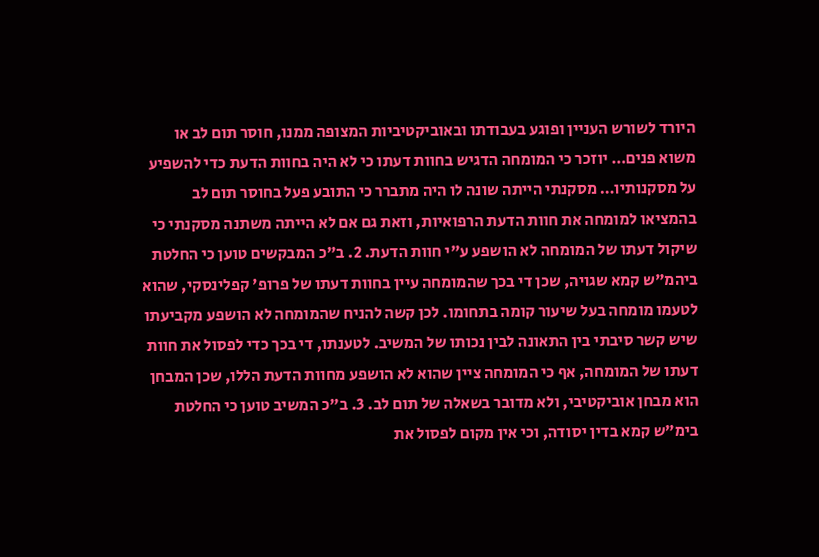היורד לשורש העניין ופוגע בעבודתו ובאוביקטיביות המצופה ממנו, חוסר תום לב או משוא פנים… יוזכר כי המומחה הדגיש בחוות דעתו כי לא היה בחוות הדעת כדי להשפיע על מסקנותיו… מסקנתי הייתה שונה לו היה מתברר כי התובע פעל בחוסר תום לב בהמציאו למומחה את חוות הדעת הרפואיות, וזאת גם אם לא הייתה משתנה מסקנתי כי שיקול דעתו של המומחה לא הושפע ע"י חוות הדעת. 2. ב"כ המבקשים טוען כי החלטת ביהמ"ש קמא שגויה, שכן די בכך שהמומחה עיין בחוות דעתו של פרופ' קפלינסקי, שהוא לטעמו מומחה בעל שיעור קומה בתחומו. לכן קשה להניח שהמומחה לא הושפע מקביעתו שיש קשר סיבתי בין התאונה לבין נכותו של המשיב. לטענתו, די בכך כדי לפסול את חוות דעתו של המומחה, אף כי המומחה ציין שהוא לא הושפע מחוות הדעת הללו, שכן המבחן הוא מבחן אוביקטיבי, ולא מדובר בשאלה של תום לב. 3. ב"כ המשיב טוען כי החלטת בימ"ש קמא בדין יסודה, וכי אין מקום לפסול את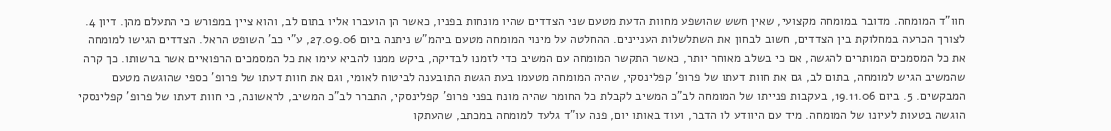חוו"ד המומחה. מדובר במומחה מקצועי, שאין חשש שהושפע מחוות הדעת מטעם שני הצדדים שהיו מונחות בפניו, כאשר הן הועברו אליו בתום לב, והוא ציין במפורש כי התעלם מהן. דיון 4. לצורך הכרעה במחלוקת בין הצדדים, חשוב לבחון את השתלשלות העניינים. ההחלטה על מינוי המומחה מטעם ביהמ"ש ניתנה ביום 27.09.06, ע"י כב' השופט הראל. הצדדים הגישו למומחה את כל המסמכים המותרים להגשה, אם כי בשלב מאוחר יותר, כאשר התקשר המומחה עם המשיב כדי לזמנו לבדיקה, ביקש ממנו להביא עימו את כל המסמכים הרפואיים אשר ברשותו. כך קרה שהמשיב הגיש למומחה, בתום לב, גם את חוות דעתו של פרופ' קפלינסקי, שהיה המומחה מטעמו בעת הגשת התובענה לביטוח לאומי, וגם את חוות דעתו של פרופ' כספי שהוגשה מטעם המבקשים. 5. ביום 19.11.06, בעקבות פנייתו של המומחה לב"כ המשיב לקבלת כל החומר שהיה מונח בפני פרופ' קפלינסקי, התברר לב"כ המשיב, לראשונה, כי חוות דעתו של פרופ' קפלינסקי הוגשה בטעות לעיונו של המומחה. מיד עם היוודע לו הדבר, ועוד באותו יום, פנה עו"ד גלעד למומחה במכתב, שהעתקו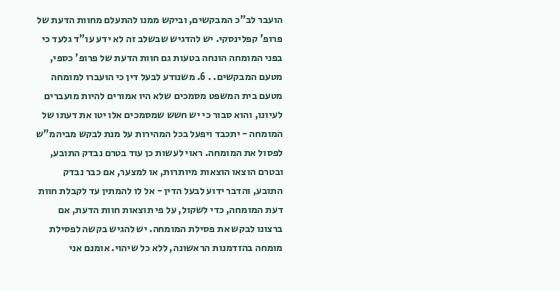הועבר לב"כ המבקשים, וביקש ממנו להתעלם מחוות הדעת של פרופ' קפלינסקי. יש להדגיש שבשלב זה לא ידע עו"ד גלעד כי בפני המומחה הונחה בטעות גם חוות הדעת של פרופ' כספי, מטעם המבקשים. . 6. משנודע לבעל דין כי הועברו למומחה מטעם בית המשפט מסמכים שלא היו אמורים להיות מועברים לעיונו, והוא סבור כי יש חשש שמסמכים אלו יטו את דעתו של המומחה - יתכבד ויפעל בכל המהירות על מנת לבקש מביהמ"ש לפסול את המומחה. ראוי לעשות כן עוד בטרם נבדק התובע, ובטרם הוצאו הוצאות מיותרות, או למצער, אם כבר נבדק התובע, והדבר ידוע לבעל הדין - אל לו להמתין עד לקבלת חוות דעת המומחה, כדי לשקול, על פי תוצאות חוות הדעת, אם ברצונו לבקש את פסילת המומחה. יש להגיש בקשה לפסילת מומחה בהזדמנות הראשונה, ללא כל שיהוי. אומנם אני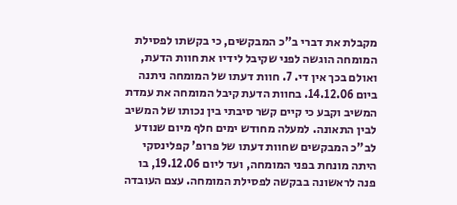מקבלת את דברי ב"כ המבקשים, כי בקשתו לפסילת המומחה הוגשה לפני שקיבל לידיו את חוות הדעת, ואולם בכך אין די. 7. חוות דעתו של המומחה ניתנה ביום 14.12.06. בחוות הדעת קיבל המומחה את עמדת המשיב וקבע כי קיים קשר סיבתי בין נכותו של המשיב לבין התאונה. למעלה מחודש ימים חלף מיום שנודע לב"כ המבקשים שחוות דעתו של פרופ' קפלינסקי היתה מונחת בפני המומחה, ועד ליום 19.12.06, בו פנה לראשונה בבקשה לפסילת המומחה. עצם העובדה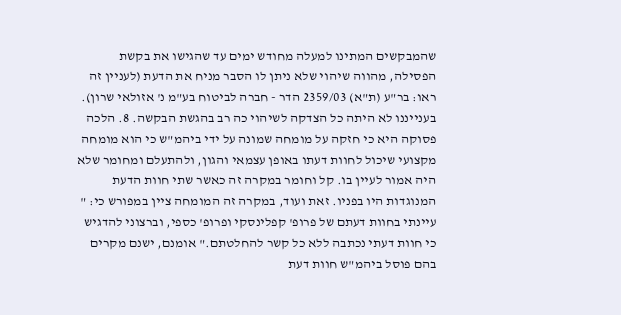שהמבקשים המתינו למעלה מחודש ימים עד שהגישו את בקשת הפסילה, מהווה שיהוי שלא ניתן לו הסבר מניח את הדעת (לעניין זה ראו: בר"ע (ת"א) 2359/03 הדר - חברה לביטוח בע"מ נ' אזולאי שרון). בענייננו לא היתה כל הצדקה לשיהוי כה רב בהגשת הבקשה. 8. הלכה פסוקה היא כי חזקה על מומחה שמונה על ידי ביהמ"ש כי הוא מומחה מקצועי שיכול לחוות דעתו באופן עצמאי והגון, ולהתעלם ומחומר שלא היה אמור לעיין בו. קל וחומר במקרה זה כאשר שתי חוות הדעת המנוגדות היו בפניו. זאת ועוד, במקרה זה המומחה ציין במפורש כי: " עיינתי בחוות דעתם של פרופ' קפלינסקי ופרופ' כספי, וברצוני להדגיש כי חוות דעתי נכתבה ללא כל קשר להחלטתם." אומנם, ישנם מקרים בהם פוסל ביהמ"ש חוות דעת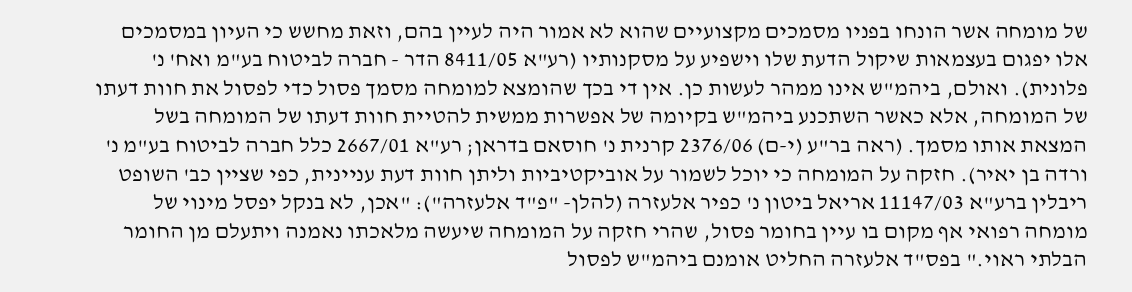של מומחה אשר הונחו בפניו מסמכים מקצועיים שהוא לא אמור היה לעיין בהם, וזאת מחשש כי העיון במסמכים אלו יפגום בעצמאות שיקול הדעת שלו וישפיע על מסקנותיו (רע"א 8411/05 הדר - חברה לביטוח בע"מ ואח' נ' פלונית). ואולם, ביהמ"ש אינו ממהר לעשות כן. אין די בכך שהומצא למומחה מסמך פסול כדי לפסול את חוות דעתו של המומחה, אלא כאשר השתכנע ביהמ"ש בקיומה של אפשרות ממשית להטיית חוות דעתו של המומחה בשל המצאת אותו מסמך. (ראה בר"ע (י-ם) 2376/06 קרנית נ' חוסאם בדראן; רע"א 2667/01 כלל חברה לביטוח בע"מ נ' ורדה בן יאיר). חזקה על המומחה כי יוכל לשמור על אוביקטיביות וליתן חוות דעת עניינית, כפי שציין כב' השופט ריבלין ברע"א 11147/03 אריאל ביטון נ' כפיר אלעזרה (להלן- "פ"ד אלעזרה"): "אכן, לא בנקל יפסל מינוי של מומחה רפואי אף מקום בו עיין בחומר פסול, שהרי חזקה על המומחה שיעשה מלאכתו נאמנה ויתעלם מן החומר הבלתי ראוי." בפס"ד אלעזרה החליט אומנם ביהמ"ש לפסול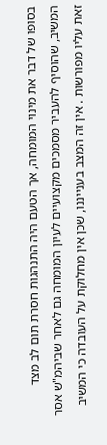בסופו של דבר את מינוי המומחה, אך הטעם היה התנהגות חסרת תום לב מצד המשיב, שהוסיף להעביר מסמכים מקצועיים לעיון המומחה גם לאחר שביהמ"ש אסר זאת עליו מפורשות . אין זה המצב בענייננו, שכן אין מחלוקת על העובדה כי המשיב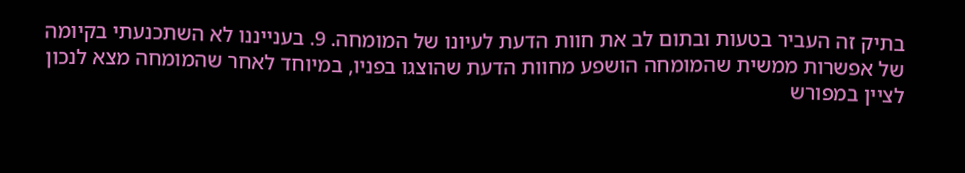בתיק זה העביר בטעות ובתום לב את חוות הדעת לעיונו של המומחה. 9. בענייננו לא השתכנעתי בקיומה של אפשרות ממשית שהמומחה הושפע מחוות הדעת שהוצגו בפניו, במיוחד לאחר שהמומחה מצא לנכון לציין במפורש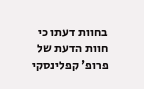בחוות דעתו כי חוות הדעת של פרופ' קפלינסקי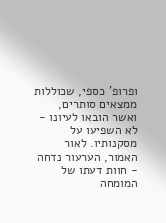ופרופ' כספי, שכוללות ממצאים סותרים, ואשר הובאו לעיונו - לא השפיעו על מסקנותיו. לאור האמור, הערעור נדחה - חוות דעתו של המומחה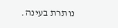נותרת בעינה.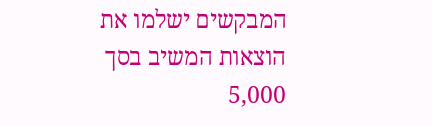המבקשים ישלמו את הוצאות המשיב בסך 5,000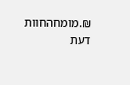₪.מומחהחוות דעת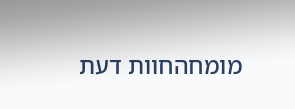מומחהחוות דעת